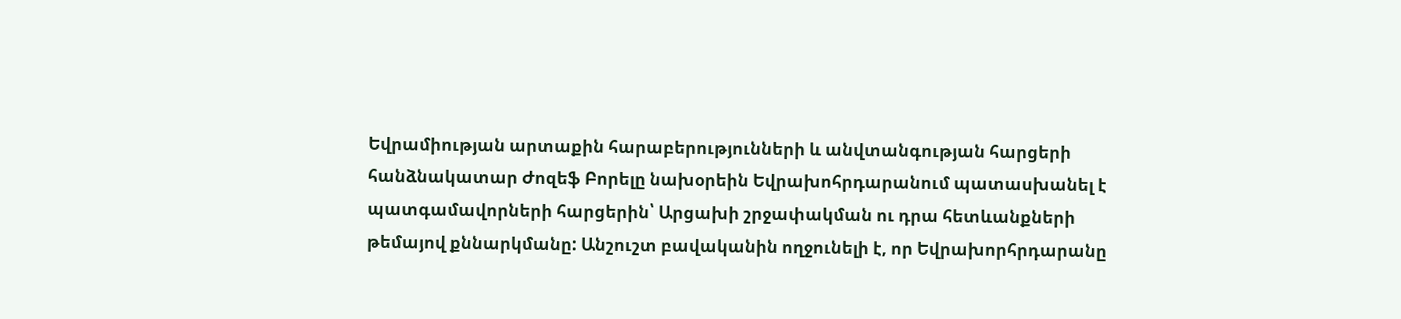Եվրամիության արտաքին հարաբերությունների և անվտանգության հարցերի հանձնակատար Ժոզեֆ Բորելը նախօրեին Եվրախոհրդարանում պատասխանել է պատգամավորների հարցերին՝ Արցախի շրջափակման ու դրա հետևանքների թեմայով քննարկմանը: Անշուշտ բավականին ողջունելի է, որ Եվրախորհրդարանը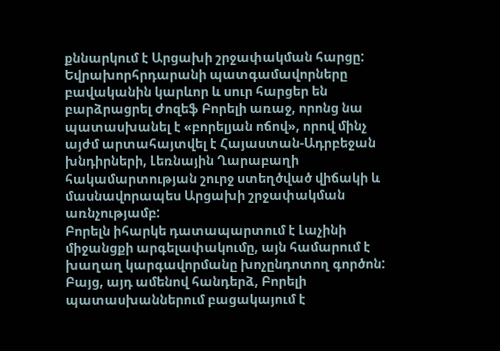քննարկում է Արցախի շրջափակման հարցը: Եվրախորհրդարանի պատգամավորները բավականին կարևոր և սուր հարցեր են բարձրացրել Ժոզեֆ Բորելի առաջ, որոնց նա պատասխանել է «բորելյան ոճով», որով մինչ այժմ արտահայտվել է Հայաստան-Ադրբեջան խնդիրների, Լեռնային Ղարաբաղի հակամարտության շուրջ ստեղծված վիճակի և մասնավորապես Արցախի շրջափակման առնչությամբ:
Բորելն իհարկե դատապարտում է Լաչինի միջանցքի արգելափակումը, այն համարում է խաղաղ կարգավորմանը խոչընդոտող գործոն: Բայց, այդ ամենով հանդերձ, Բորելի պատասխաններում բացակայում է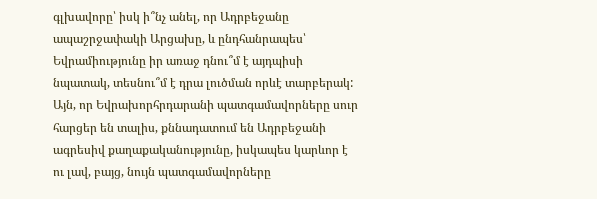գլխավորը՝ իսկ ի՞նչ անել, որ Ադրբեջանը ապաշրջափակի Արցախը, և ընդհանրապես՝ Եվրամիությունը իր առաջ դնու՞մ է այդպիսի նպատակ, տեսնու՞մ է դրա լուծման որևէ տարբերակ: Այն, որ Եվրախորհրդարանի պատգամավորները սուր հարցեր են տալիս, քննադատում են Ադրբեջանի ագրեսիվ քաղաքականությունը, իսկապես կարևոր է ու լավ, բայց, նույն պատգամավորները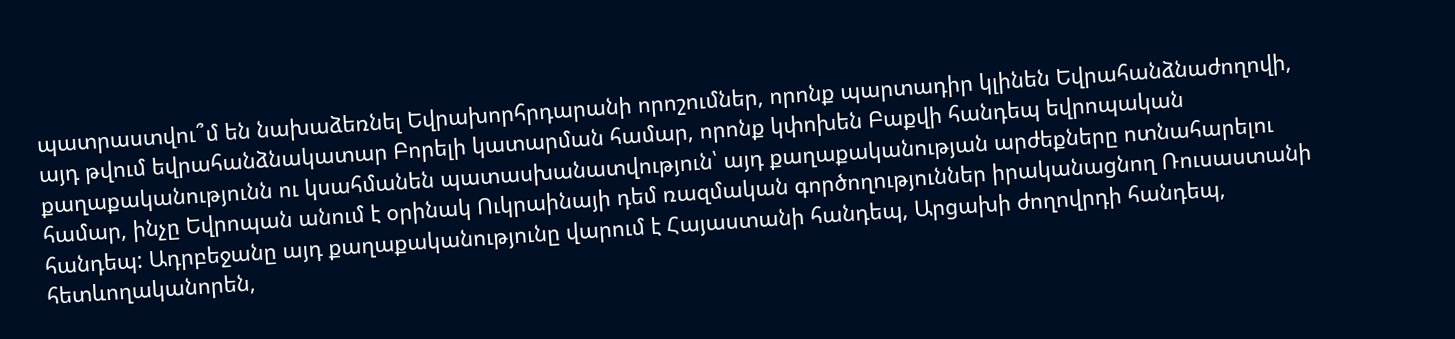պատրաստվու՞մ են նախաձեռնել Եվրախորհրդարանի որոշումներ, որոնք պարտադիր կլինեն Եվրահանձնաժողովի, այդ թվում եվրահանձնակատար Բորելի կատարման համար, որոնք կփոխեն Բաքվի հանդեպ եվրոպական քաղաքականությունն ու կսահմանեն պատասխանատվություն՝ այդ քաղաքականության արժեքները ոտնահարելու համար, ինչը Եվրոպան անում է օրինակ Ուկրաինայի դեմ ռազմական գործողություններ իրականացնող Ռուսաստանի հանդեպ: Ադրբեջանը այդ քաղաքականությունը վարում է Հայաստանի հանդեպ, Արցախի ժողովրդի հանդեպ, հետևողականորեն,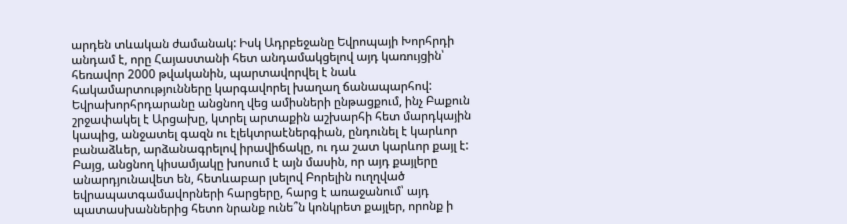արդեն տևական ժամանակ: Իսկ Ադրբեջանը Եվրոպայի Խորհրդի անդամ է, որը Հայաստանի հետ անդամակցելով այդ կառույցին՝ հեռավոր 2000 թվականին, պարտավորվել է նաև հակամարտությունները կարգավորել խաղաղ ճանապարհով: Եվրախորհրդարանը անցնող վեց ամիսների ընթացքում, ինչ Բաքուն շրջափակել է Արցախը, կտրել արտաքին աշխարհի հետ մարդկային կապից, անջատել գազն ու էլեկտրաէներգիան, ընդունել է կարևոր բանաձևեր, արձանագրելով իրավիճակը, ու դա շատ կարևոր քայլ է:
Բայց, անցնող կիսամյակը խոսում է այն մասին, որ այդ քայլերը անարդյունավետ են, հետևաբար լսելով Բորելին ուղղված եվրապատգամավորների հարցերը, հարց է առաջանում՝ այդ պատասխաններից հետո նրանք ունե՞ն կոնկրետ քայլեր, որոնք ի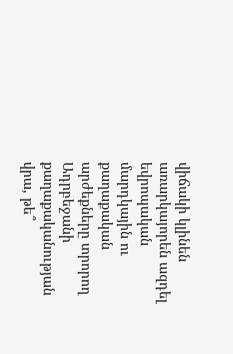վիճակի կլինեն առարկայորեն ազդել եվրոպական մարդկային ու քաղաքական արժեքները տրորող Ադրբեջանի քաղաքականության վրա, թե՞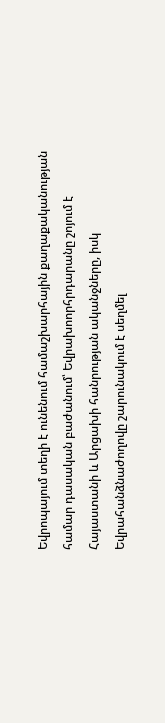Եվրոպայում տեղի է ունենում համաշխարհային քաղաքականության համար դասական բաժանում՝ Եվրախոորհրդարանը շոյում է Հայաստանի և Արցախի հանրության ականջները, իսկ Եվրահանձնաժողովը շարունակում է սեղմել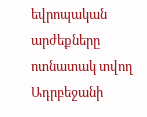եվրոպական արժեքները ոտնատակ տվող Ադրբեջանի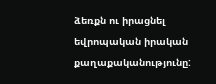ձեռքն ու իրացնել եվրոպական իրական քաղաքականությունը: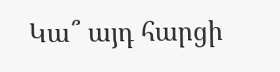Կա՞ այդ հարցի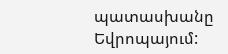պատասխանը Եվրոպայում: